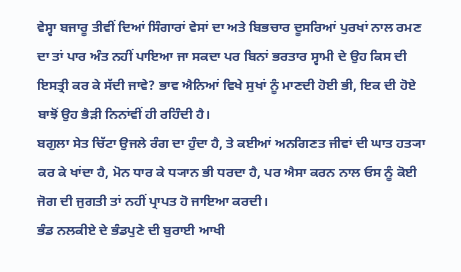ਵੇਸ੍ਵਾ ਬਜਾਰੂ ਤੀਵੀਂ ਦਿਆਂ ਸਿੰਗਾਰਾਂ ਵੇਸਾਂ ਦਾ ਅਤੇ ਬਿਭਚਾਰ ਦੂਸਰਿਆਂ ਪੁਰਖਾਂ ਨਾਲ ਰਮਣ ਦਾ ਤਾਂ ਪਾਰ ਅੰਤ ਨਹੀਂ ਪਾਇਆ ਜਾ ਸਕਦਾ ਪਰ ਬਿਨਾਂ ਭਰਤਾਰ ਸ੍ਵਾਮੀ ਦੇ ਉਹ ਕਿਸ ਦੀ ਇਸਤ੍ਰੀ ਕਰ ਕੇ ਸੱਦੀ ਜਾਵੇ? ਭਾਵ ਐਨਿਆਂ ਵਿਖੇ ਸੁਖਾਂ ਨੂੰ ਮਾਣਦੀ ਹੋਈ ਭੀ, ਇਕ ਦੀ ਹੋਏ ਬਾਝੋਂ ਉਹ ਭੈੜੀ ਨਿਨਾਂਵੀਂ ਹੀ ਰਹਿੰਦੀ ਹੈ।
ਬਗੁਲਾ ਸੇਤ ਚਿੱਟਾ ਉਜਲੇ ਰੰਗ ਦਾ ਹੁੰਦਾ ਹੈ, ਤੇ ਕਈਆਂ ਅਨਗਿਣਤ ਜੀਵਾਂ ਦੀ ਘਾਤ ਹਤ੍ਯਾ ਕਰ ਕੇ ਖਾਂਦਾ ਹੈ, ਮੋਨ ਧਾਰ ਕੇ ਧ੍ਯਾਨ ਭੀ ਧਰਦਾ ਹੈ, ਪਰ ਐਸਾ ਕਰਨ ਨਾਲ ਓਸ ਨੂੰ ਕੋਈ ਜੋਗ ਦੀ ਜੁਗਤੀ ਤਾਂ ਨਹੀਂ ਪ੍ਰਾਪਤ ਹੋ ਜਾਇਆ ਕਰਦੀ।
ਭੰਡ ਨਲਕੀਏ ਦੇ ਭੰਡਪੁਣੇ ਦੀ ਬੁਰਾਈ ਆਖੀ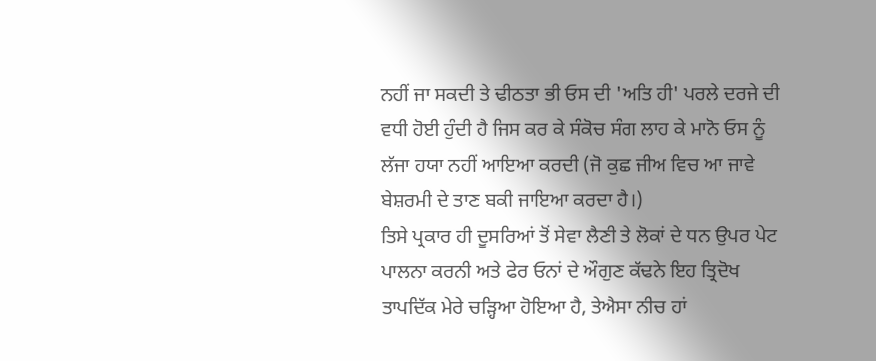ਨਹੀਂ ਜਾ ਸਕਦੀ ਤੇ ਢੀਠਤਾ ਭੀ ਓਸ ਦੀ 'ਅਤਿ ਹੀ' ਪਰਲੇ ਦਰਜੇ ਦੀ ਵਧੀ ਹੋਈ ਹੁੰਦੀ ਹੈ ਜਿਸ ਕਰ ਕੇ ਸੰਕੋਚ ਸੰਗ ਲਾਹ ਕੇ ਮਾਨੋ ਓਸ ਨੂੰ ਲੱਜਾ ਹਯਾ ਨਹੀਂ ਆਇਆ ਕਰਦੀ (ਜੋ ਕੁਛ ਜੀਅ ਵਿਚ ਆ ਜਾਵੇ ਬੇਸ਼ਰਮੀ ਦੇ ਤਾਣ ਬਕੀ ਜਾਇਆ ਕਰਦਾ ਹੈ।)
ਤਿਸੇ ਪ੍ਰਕਾਰ ਹੀ ਦੂਸਰਿਆਂ ਤੋਂ ਸੇਵਾ ਲੈਣੀ ਤੇ ਲੋਕਾਂ ਦੇ ਧਨ ਉਪਰ ਪੇਟ ਪਾਲਨਾ ਕਰਨੀ ਅਤੇ ਫੇਰ ਓਨਾਂ ਦੇ ਔਗੁਣ ਕੱਢਨੇ ਇਹ ਤ੍ਰਿਦੋਖ ਤਾਪਦਿੱਕ ਮੇਰੇ ਚੜ੍ਹਿਆ ਹੋਇਆ ਹੈ, ਤੇਐਸਾ ਨੀਚ ਹਾਂ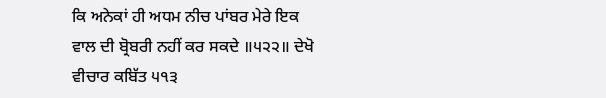ਕਿ ਅਨੇਕਾਂ ਹੀ ਅਧਮ ਨੀਚ ਪਾਂਬਰ ਮੇਰੇ ਇਕ ਵਾਲ ਦੀ ਬ੍ਰੋਬਰੀ ਨਹੀਂ ਕਰ ਸਕਦੇ ॥੫੨੨॥ ਦੇਖੋ ਵੀਚਾਰ ਕਬਿੱਤ ੫੧੩